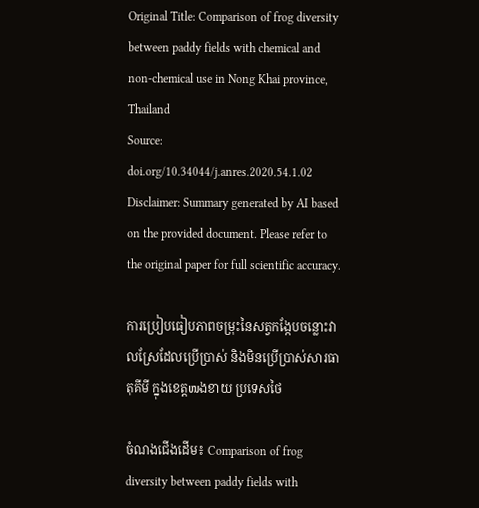Original Title: Comparison of frog diversity between paddy fields with chemical and non-chemical use in Nong Khai province, Thailand
Source: doi.org/10.34044/j.anres.2020.54.1.02
Disclaimer: Summary generated by AI based on the provided document. Please refer to the original paper for full scientific accuracy.

ការប្រៀបធៀបភាពចម្រុះនៃសត្វកង្កែបចន្លោះវាលស្រែដែលប្រើប្រាស់ និងមិនប្រើប្រាស់សារធាតុគីមី ក្នុងខេត្តໜងខាយ ប្រទេសថៃ

ចំណងជើងដើម៖ Comparison of frog diversity between paddy fields with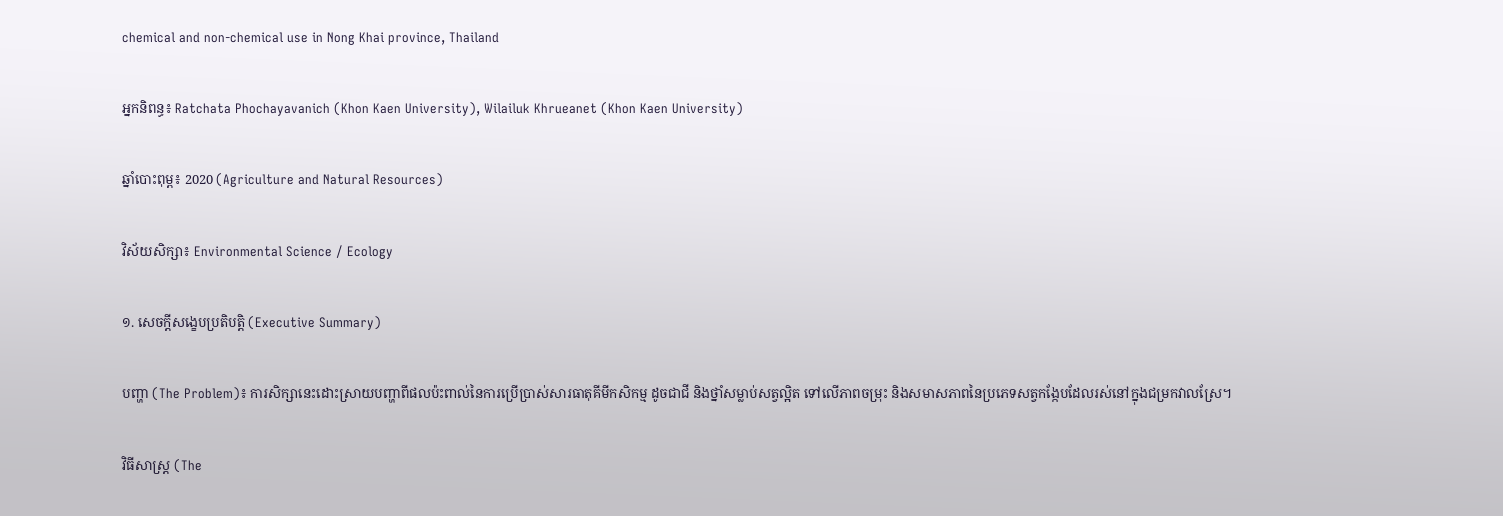chemical and non-chemical use in Nong Khai province, Thailand

អ្នកនិពន្ធ៖ Ratchata Phochayavanich (Khon Kaen University), Wilailuk Khrueanet (Khon Kaen University)

ឆ្នាំបោះពុម្ព៖ 2020 (Agriculture and Natural Resources)

វិស័យសិក្សា៖ Environmental Science / Ecology

១. សេចក្តីសង្ខេបប្រតិបត្តិ (Executive Summary)

បញ្ហា (The Problem)៖ ការសិក្សានេះដោះស្រាយបញ្ហាពីផលប៉ះពាល់នៃការប្រើប្រាស់សារធាតុគីមីកសិកម្ម ដូចជាជី និងថ្នាំសម្លាប់សត្វល្អិត ទៅលើភាពចម្រុះ និងសមាសភាពនៃប្រភេទសត្វកង្កែបដែលរស់នៅក្នុងជម្រកវាលស្រែ។

វិធីសាស្ត្រ (The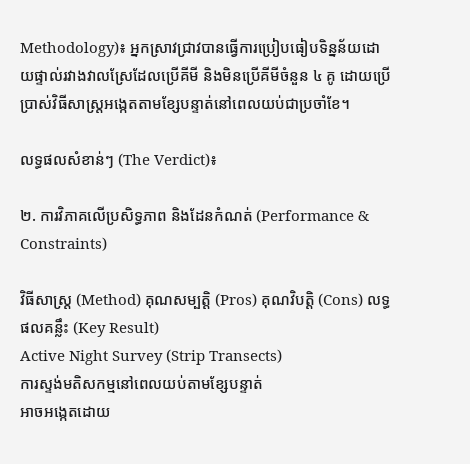Methodology)៖ អ្នកស្រាវជ្រាវបានធ្វើការប្រៀបធៀបទិន្នន័យដោយផ្ទាល់រវាងវាលស្រែដែលប្រើគីមី និងមិនប្រើគីមីចំនួន ៤ គូ ដោយប្រើប្រាស់វិធីសាស្ត្រអង្កេតតាមខ្សែបន្ទាត់នៅពេលយប់ជាប្រចាំខែ។

លទ្ធផលសំខាន់ៗ (The Verdict)៖

២. ការវិភាគលើប្រសិទ្ធភាព និងដែនកំណត់ (Performance & Constraints)

វិធីសាស្ត្រ (Method) គុណសម្បត្តិ (Pros) គុណវិបត្តិ (Cons) លទ្ធផលគន្លឹះ (Key Result)
Active Night Survey (Strip Transects)
ការស្ទង់មតិសកម្មនៅពេលយប់តាមខ្សែបន្ទាត់
អាចអង្កេតដោយ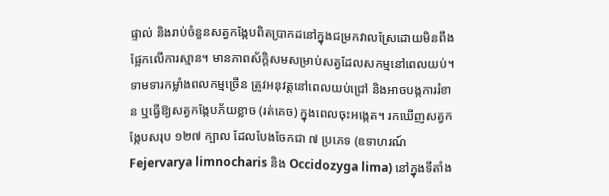ផ្ទាល់ និងរាប់ចំនួនសត្វកង្កែបពិតប្រាកដនៅក្នុងជម្រកវាលស្រែដោយមិនពឹងផ្អែកលើការស្មាន។ មានភាពស័ក្តិសមសម្រាប់សត្វដែលសកម្មនៅពេលយប់។ ទាមទារកម្លាំងពលកម្មច្រើន ត្រូវអនុវត្តនៅពេលយប់ជ្រៅ និងអាចបង្កការរំខាន ឬធ្វើឱ្យសត្វកង្កែបភ័យខ្លាច (រត់គេច) ក្នុងពេលចុះអង្កេត។ រកឃើញសត្វកង្កែបសរុប ១២៧ ក្បាល ដែលបែងចែកជា ៧ ប្រភេទ (ឧទាហរណ៍ Fejervarya limnocharis និង Occidozyga lima) នៅក្នុងទីតាំង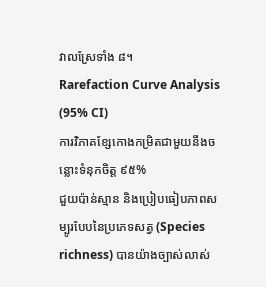វាលស្រែទាំង ៨។
Rarefaction Curve Analysis (95% CI)
ការវិភាគខ្សែកោងកម្រិតជាមួយនឹងចន្លោះទំនុកចិត្ត ៩៥%
ជួយប៉ាន់ស្មាន និងប្រៀបធៀបភាពសម្បូរបែបនៃប្រភេទសត្វ (Species richness) បានយ៉ាងច្បាស់លាស់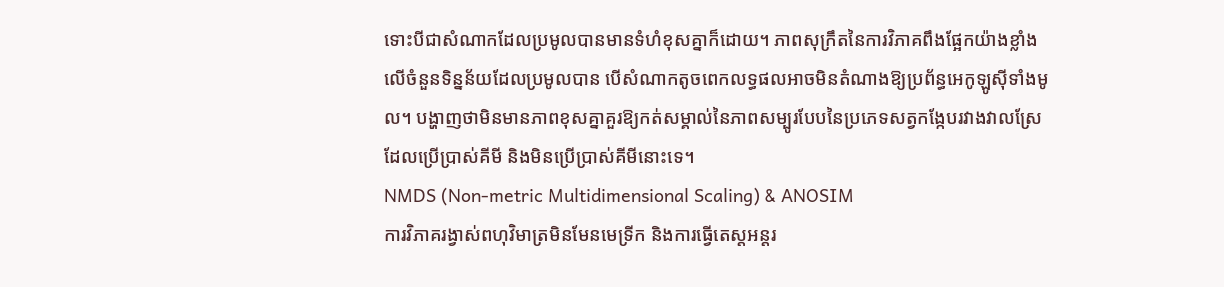ទោះបីជាសំណាកដែលប្រមូលបានមានទំហំខុសគ្នាក៏ដោយ។ ភាពសុក្រឹតនៃការវិភាគពឹងផ្អែកយ៉ាងខ្លាំងលើចំនួនទិន្នន័យដែលប្រមូលបាន បើសំណាកតូចពេកលទ្ធផលអាចមិនតំណាងឱ្យប្រព័ន្ធអេកូឡូស៊ីទាំងមូល។ បង្ហាញថាមិនមានភាពខុសគ្នាគួរឱ្យកត់សម្គាល់នៃភាពសម្បូរបែបនៃប្រភេទសត្វកង្កែបរវាងវាលស្រែដែលប្រើប្រាស់គីមី និងមិនប្រើប្រាស់គីមីនោះទេ។
NMDS (Non-metric Multidimensional Scaling) & ANOSIM
ការវិភាគរង្វាស់ពហុវិមាត្រមិនមែនមេទ្រីក និងការធ្វើតេស្តអន្តរ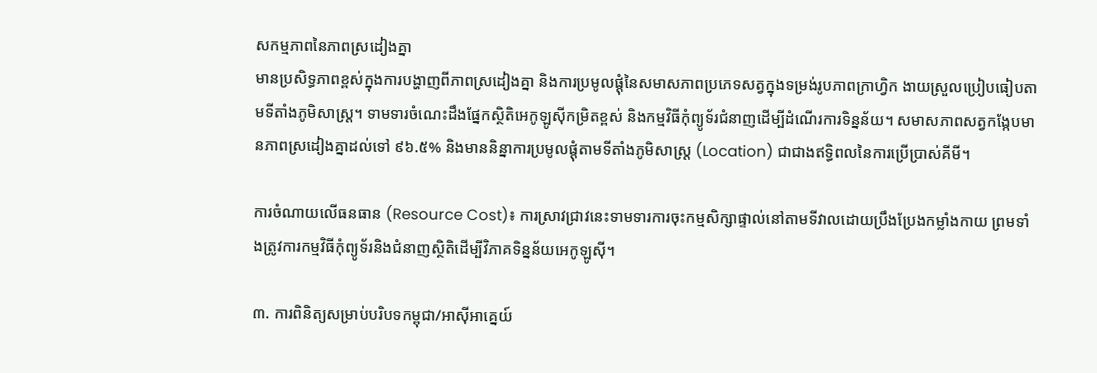សកម្មភាពនៃភាពស្រដៀងគ្នា
មានប្រសិទ្ធភាពខ្ពស់ក្នុងការបង្ហាញពីភាពស្រដៀងគ្នា និងការប្រមូលផ្ដុំនៃសមាសភាពប្រភេទសត្វក្នុងទម្រង់រូបភាពក្រាហ្វិក ងាយស្រួលប្រៀបធៀបតាមទីតាំងភូមិសាស្ត្រ។ ទាមទារចំណេះដឹងផ្នែកស្ថិតិអេកូឡូស៊ីកម្រិតខ្ពស់ និងកម្មវិធីកុំព្យូទ័រជំនាញដើម្បីដំណើរការទិន្នន័យ។ សមាសភាពសត្វកង្កែបមានភាពស្រដៀងគ្នាដល់ទៅ ៩៦.៥% និងមាននិន្នាការប្រមូលផ្ដុំតាមទីតាំងភូមិសាស្ត្រ (Location) ជាជាងឥទ្ធិពលនៃការប្រើប្រាស់គីមី។

ការចំណាយលើធនធាន (Resource Cost)៖ ការស្រាវជ្រាវនេះទាមទារការចុះកម្មសិក្សាផ្ទាល់នៅតាមទីវាលដោយប្រឹងប្រែងកម្លាំងកាយ ព្រមទាំងត្រូវការកម្មវិធីកុំព្យូទ័រនិងជំនាញស្ថិតិដើម្បីវិភាគទិន្នន័យអេកូឡូស៊ី។

៣. ការពិនិត្យសម្រាប់បរិបទកម្ពុជា/អាស៊ីអាគ្នេយ៍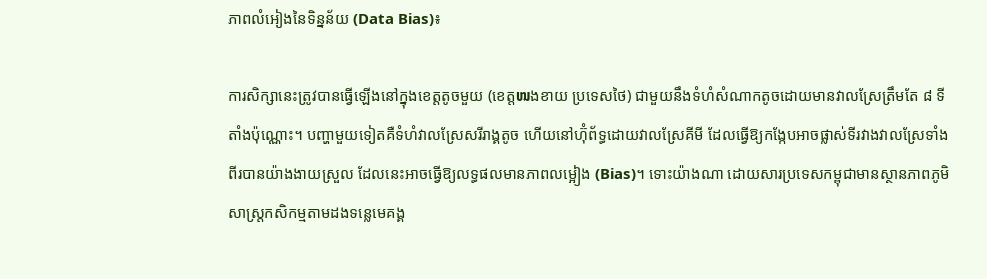ភាពលំអៀងនៃទិន្នន័យ (Data Bias)៖

ការសិក្សានេះត្រូវបានធ្វើឡើងនៅក្នុងខេត្តតូចមួយ (ខេត្តໜងខាយ ប្រទេសថៃ) ជាមួយនឹងទំហំសំណាកតូចដោយមានវាលស្រែត្រឹមតែ ៨ ទីតាំងប៉ុណ្ណោះ។ បញ្ហាមួយទៀតគឺទំហំវាលស្រែសរីរាង្គតូច ហើយនៅហ៊ុំព័ទ្ធដោយវាលស្រែគីមី ដែលធ្វើឱ្យកង្កែបអាចផ្លាស់ទីរវាងវាលស្រែទាំងពីរបានយ៉ាងងាយស្រួល ដែលនេះអាចធ្វើឱ្យលទ្ធផលមានភាពលម្អៀង (Bias)។ ទោះយ៉ាងណា ដោយសារប្រទេសកម្ពុជាមានស្ថានភាពភូមិសាស្ត្រកសិកម្មតាមដងទន្លេមេគង្គ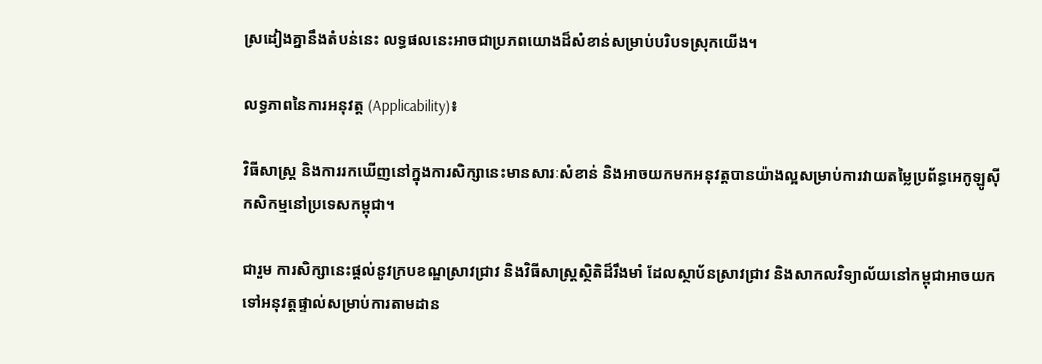ស្រដៀងគ្នានឹងតំបន់នេះ លទ្ធផលនេះអាចជាប្រភពយោងដ៏សំខាន់សម្រាប់បរិបទស្រុកយើង។

លទ្ធភាពនៃការអនុវត្ត (Applicability)៖

វិធីសាស្ត្រ និងការរកឃើញនៅក្នុងការសិក្សានេះមានសារៈសំខាន់ និងអាចយកមកអនុវត្តបានយ៉ាងល្អសម្រាប់ការវាយតម្លៃប្រព័ន្ធអេកូឡូស៊ីកសិកម្មនៅប្រទេសកម្ពុជា។

ជារួម ការសិក្សានេះផ្តល់នូវក្របខណ្ឌស្រាវជ្រាវ និងវិធីសាស្ត្រស្ថិតិដ៏រឹងមាំ ដែលស្ថាប័នស្រាវជ្រាវ និងសាកលវិទ្យាល័យនៅកម្ពុជាអាចយកទៅអនុវត្តផ្ទាល់សម្រាប់ការតាមដាន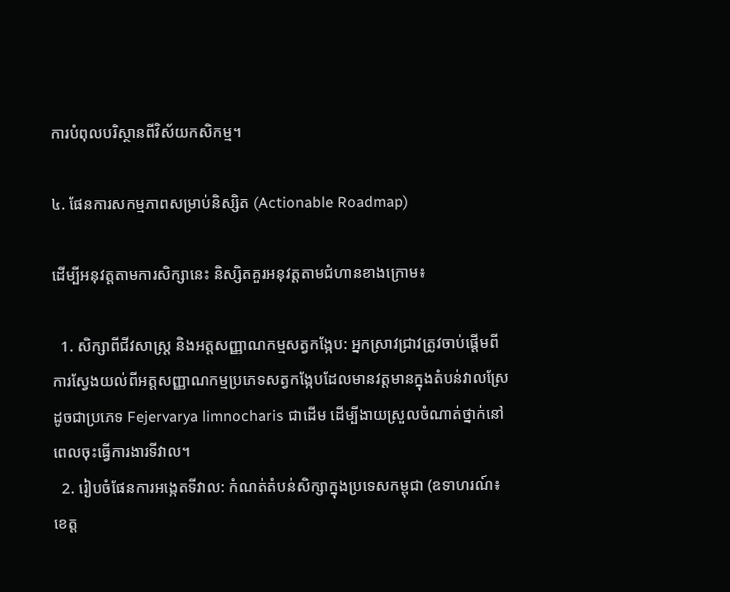ការបំពុលបរិស្ថានពីវិស័យកសិកម្ម។

៤. ផែនការសកម្មភាពសម្រាប់និស្សិត (Actionable Roadmap)

ដើម្បីអនុវត្តតាមការសិក្សានេះ និស្សិតគួរអនុវត្តតាមជំហានខាងក្រោម៖

  1. សិក្សាពីជីវសាស្ត្រ និងអត្តសញ្ញាណកម្មសត្វកង្កែប: អ្នកស្រាវជ្រាវត្រូវចាប់ផ្តើមពីការស្វែងយល់ពីអត្តសញ្ញាណកម្មប្រភេទសត្វកង្កែបដែលមានវត្តមានក្នុងតំបន់វាលស្រែ ដូចជាប្រភេទ Fejervarya limnocharis ជាដើម ដើម្បីងាយស្រួលចំណាត់ថ្នាក់នៅពេលចុះធ្វើការងារទីវាល។
  2. រៀបចំផែនការអង្កេតទីវាល: កំណត់តំបន់សិក្សាក្នុងប្រទេសកម្ពុជា (ឧទាហរណ៍៖ ខេត្ត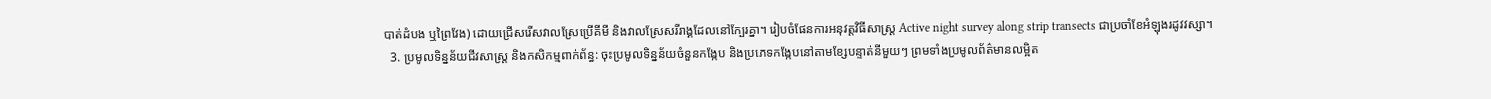បាត់ដំបង ឬព្រៃវែង) ដោយជ្រើសរើសវាលស្រែប្រើគីមី និងវាលស្រែសរីរាង្គដែលនៅក្បែរគ្នា។ រៀបចំផែនការអនុវត្តវិធីសាស្ត្រ Active night survey along strip transects ជាប្រចាំខែអំឡុងរដូវវស្សា។
  3. ប្រមូលទិន្នន័យជីវសាស្ត្រ និងកសិកម្មពាក់ព័ន្ធ: ចុះប្រមូលទិន្នន័យចំនួនកង្កែប និងប្រភេទកង្កែបនៅតាមខ្សែបន្ទាត់នីមួយៗ ព្រមទាំងប្រមូលព័ត៌មានលម្អិត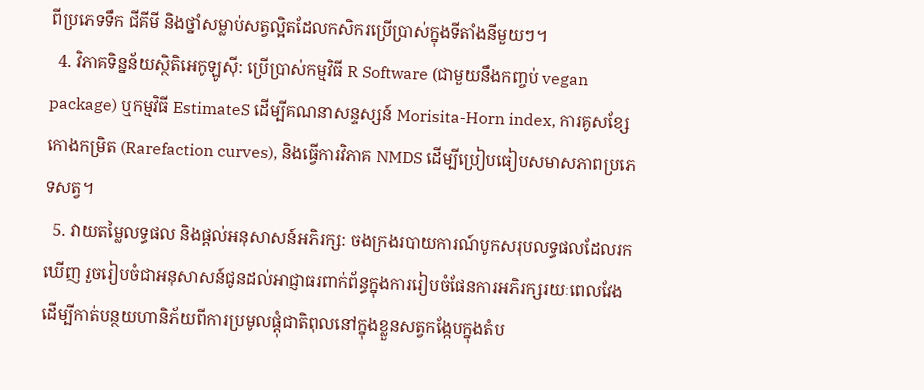ពីប្រភេទទឹក ជីគីមី និងថ្នាំសម្លាប់សត្វល្អិតដែលកសិករប្រើប្រាស់ក្នុងទីតាំងនីមួយៗ។
  4. វិភាគទិន្នន័យស្ថិតិអេកូឡូស៊ី: ប្រើប្រាស់កម្មវិធី R Software (ជាមួយនឹងកញ្ចប់ vegan package) ឬកម្មវិធី EstimateS ដើម្បីគណនាសន្ទស្សន៍ Morisita-Horn index, ការគូសខ្សែកោងកម្រិត (Rarefaction curves), និងធ្វើការវិភាគ NMDS ដើម្បីប្រៀបធៀបសមាសភាពប្រភេទសត្វ។
  5. វាយតម្លៃលទ្ធផល និងផ្តល់អនុសាសន៍អភិរក្ស: ចងក្រងរបាយការណ៍បូកសរុបលទ្ធផលដែលរកឃើញ រួចរៀបចំជាអនុសាសន៍ជូនដល់អាជ្ញាធរពាក់ព័ន្ធក្នុងការរៀបចំផែនការអភិរក្សរយៈពេលវែង ដើម្បីកាត់បន្ថយហានិភ័យពីការប្រមូលផ្ដុំជាតិពុលនៅក្នុងខ្លួនសត្វកង្កែបក្នុងតំប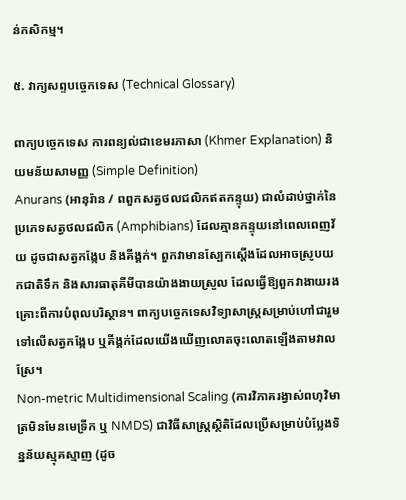ន់កសិកម្ម។

៥. វាក្យសព្ទបច្ចេកទេស (Technical Glossary)

ពាក្យបច្ចេកទេស ការពន្យល់ជាខេមរភាសា (Khmer Explanation) និយមន័យសាមញ្ញ (Simple Definition)
Anurans (អានុរ៉ាន / ពពួកសត្វថលជលិកឥតកន្ទុយ) ជាលំដាប់ថ្នាក់នៃប្រភេទសត្វថលជលិក (Amphibians) ដែលគ្មានកន្ទុយនៅពេលពេញវ័យ ដូចជាសត្វកង្កែប និងគីង្គក់។ ពួកវាមានស្បែកស្តើងដែលអាចស្រូបយកជាតិទឹក និងសារធាតុគីមីបានយ៉ាងងាយស្រួល ដែលធ្វើឱ្យពួកវាងាយរងគ្រោះពីការបំពុលបរិស្ថាន។ ពាក្យបច្ចេកទេសវិទ្យាសាស្ត្រសម្រាប់ហៅជារួមទៅលើសត្វកង្កែប ឬគីង្គក់ដែលយើងឃើញលោតចុះលោតឡើងតាមវាលស្រែ។
Non-metric Multidimensional Scaling (ការវិភាគរង្វាស់ពហុវិមាត្រមិនមែនមេទ្រីក ឬ NMDS) ជាវិធីសាស្ត្រស្ថិតិដែលប្រើសម្រាប់បំប្លែងទិន្នន័យស្មុគស្មាញ (ដូច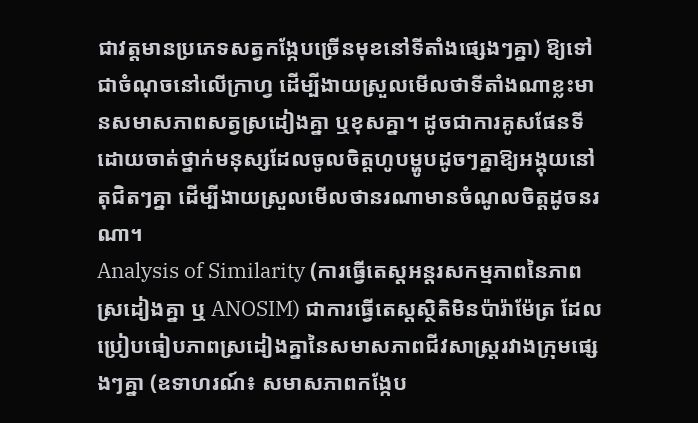ជាវត្តមានប្រភេទសត្វកង្កែបច្រើនមុខនៅទីតាំងផ្សេងៗគ្នា) ឱ្យទៅជាចំណុចនៅលើក្រាហ្វ ដើម្បីងាយស្រួលមើលថាទីតាំងណាខ្លះមានសមាសភាពសត្វស្រដៀងគ្នា ឬខុសគ្នា។ ដូចជាការគូសផែនទីដោយចាត់ថ្នាក់មនុស្សដែលចូលចិត្តហូបម្ហូបដូចៗគ្នាឱ្យអង្គុយនៅតុជិតៗគ្នា ដើម្បីងាយស្រួលមើលថានរណាមានចំណូលចិត្តដូចនរណា។
Analysis of Similarity (ការធ្វើតេស្តអន្តរសកម្មភាពនៃភាពស្រដៀងគ្នា ឬ ANOSIM) ជាការធ្វើតេស្តស្ថិតិមិនប៉ារ៉ាម៉ែត្រ ដែលប្រៀបធៀបភាពស្រដៀងគ្នានៃសមាសភាពជីវសាស្ត្ររវាងក្រុមផ្សេងៗគ្នា (ឧទាហរណ៍៖ សមាសភាពកង្កែប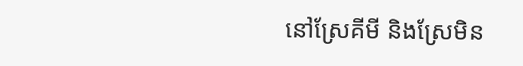នៅស្រែគីមី និងស្រែមិន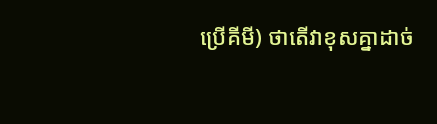ប្រើគីមី) ថាតើវាខុសគ្នាដាច់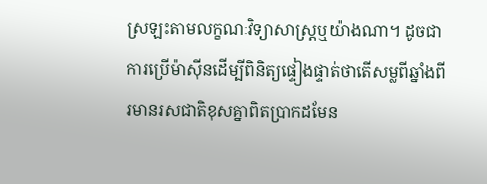ស្រឡះតាមលក្ខណៈវិទ្យាសាស្ត្រឬយ៉ាងណា។ ដូចជាការប្រើម៉ាស៊ីនដើម្បីពិនិត្យផ្ទៀងផ្ទាត់ថាតើសម្លពីឆ្នាំងពីរមានរសជាតិខុសគ្នាពិតប្រាកដមែន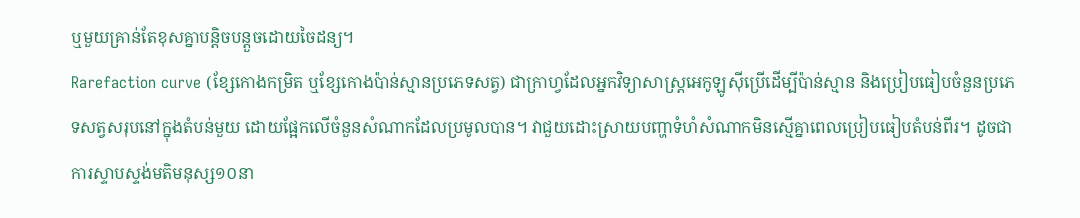ឬមួយគ្រាន់តែខុសគ្នាបន្តិចបន្តួចដោយចៃដន្យ។
Rarefaction curve (ខ្សែកោងកម្រិត ឬខ្សែកោងប៉ាន់ស្មានប្រភេទសត្វ) ជាក្រាហ្វដែលអ្នកវិទ្យាសាស្ត្រអេកូឡូស៊ីប្រើដើម្បីប៉ាន់ស្មាន និងប្រៀបធៀបចំនួនប្រភេទសត្វសរុបនៅក្នុងតំបន់មួយ ដោយផ្អែកលើចំនួនសំណាកដែលប្រមូលបាន។ វាជួយដោះស្រាយបញ្ហាទំហំសំណាកមិនស្មើគ្នាពេលប្រៀបធៀបតំបន់ពីរ។ ដូចជាការស្ទាបស្ទង់មតិមនុស្ស១០នា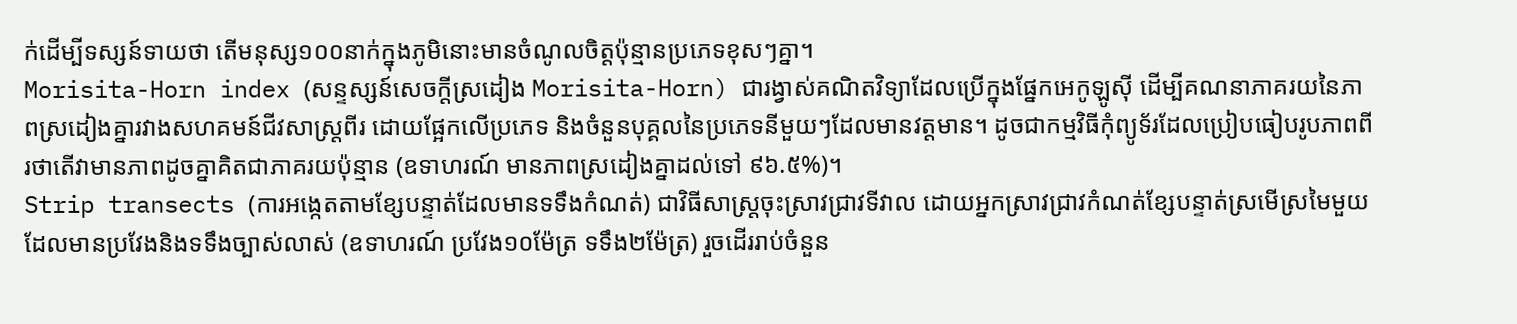ក់ដើម្បីទស្សន៍ទាយថា តើមនុស្ស១០០នាក់ក្នុងភូមិនោះមានចំណូលចិត្តប៉ុន្មានប្រភេទខុសៗគ្នា។
Morisita-Horn index (សន្ទស្សន៍សេចក្តីស្រដៀង Morisita-Horn) ជារង្វាស់គណិតវិទ្យាដែលប្រើក្នុងផ្នែកអេកូឡូស៊ី ដើម្បីគណនាភាគរយនៃភាពស្រដៀងគ្នារវាងសហគមន៍ជីវសាស្រ្តពីរ ដោយផ្អែកលើប្រភេទ និងចំនួនបុគ្គលនៃប្រភេទនីមួយៗដែលមានវត្តមាន។ ដូចជាកម្មវិធីកុំព្យូទ័រដែលប្រៀបធៀបរូបភាពពីរថាតើវាមានភាពដូចគ្នាគិតជាភាគរយប៉ុន្មាន (ឧទាហរណ៍ មានភាពស្រដៀងគ្នាដល់ទៅ ៩៦.៥%)។
Strip transects (ការអង្កេតតាមខ្សែបន្ទាត់ដែលមានទទឹងកំណត់) ជាវិធីសាស្ត្រចុះស្រាវជ្រាវទីវាល ដោយអ្នកស្រាវជ្រាវកំណត់ខ្សែបន្ទាត់ស្រមើស្រមៃមួយដែលមានប្រវែងនិងទទឹងច្បាស់លាស់ (ឧទាហរណ៍ ប្រវែង១០ម៉ែត្រ ទទឹង២ម៉ែត្រ) រួចដើររាប់ចំនួន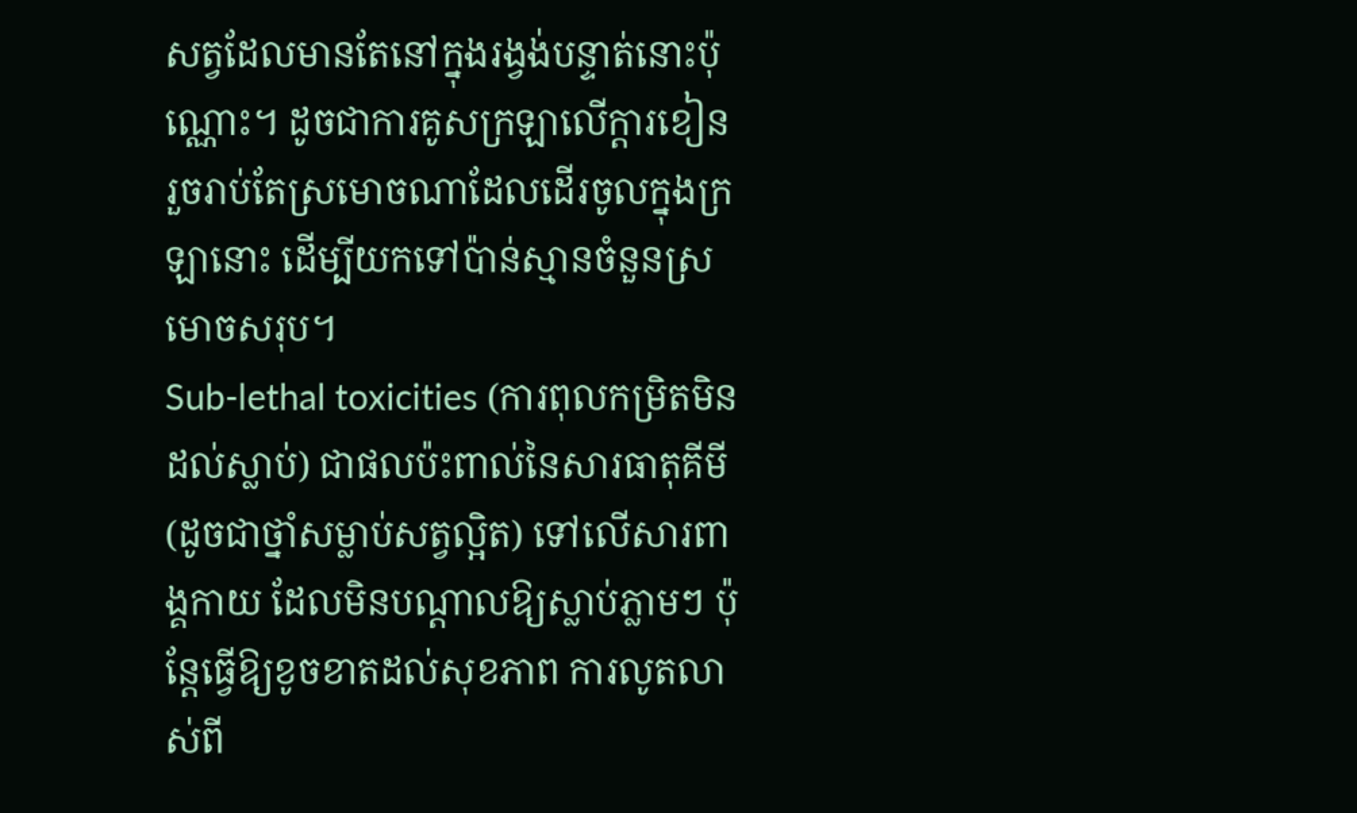សត្វដែលមានតែនៅក្នុងរង្វង់បន្ទាត់នោះប៉ុណ្ណោះ។ ដូចជាការគូសក្រឡាលើក្ដារខៀន រួចរាប់តែស្រមោចណាដែលដើរចូលក្នុងក្រឡានោះ ដើម្បីយកទៅប៉ាន់ស្មានចំនួនស្រមោចសរុប។
Sub-lethal toxicities (ការពុលកម្រិតមិនដល់ស្លាប់) ជាផលប៉ះពាល់នៃសារធាតុគីមី (ដូចជាថ្នាំសម្លាប់សត្វល្អិត) ទៅលើសារពាង្គកាយ ដែលមិនបណ្តាលឱ្យស្លាប់ភ្លាមៗ ប៉ុន្តែធ្វើឱ្យខូចខាតដល់សុខភាព ការលូតលាស់ពី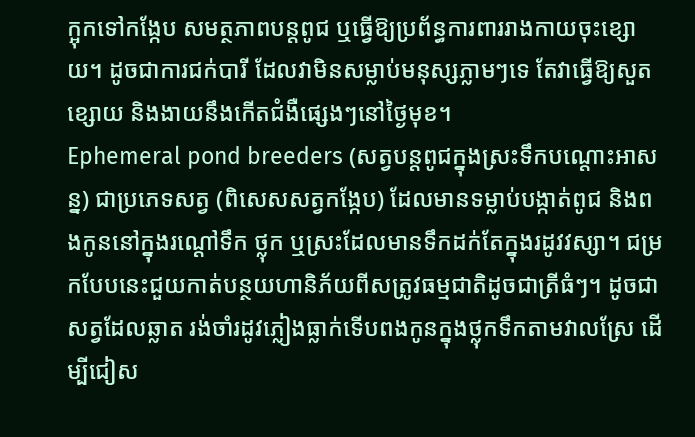ក្អុកទៅកង្កែប សមត្ថភាពបន្តពូជ ឬធ្វើឱ្យប្រព័ន្ធការពាររាងកាយចុះខ្សោយ។ ដូចជាការជក់បារី ដែលវាមិនសម្លាប់មនុស្សភ្លាមៗទេ តែវាធ្វើឱ្យសួតខ្សោយ និងងាយនឹងកើតជំងឺផ្សេងៗនៅថ្ងៃមុខ។
Ephemeral pond breeders (សត្វបន្តពូជក្នុងស្រះទឹកបណ្ដោះអាសន្ន) ជាប្រភេទសត្វ (ពិសេសសត្វកង្កែប) ដែលមានទម្លាប់បង្កាត់ពូជ និងពងកូននៅក្នុងរណ្ដៅទឹក ថ្លុក ឬស្រះដែលមានទឹកដក់តែក្នុងរដូវវស្សា។ ជម្រកបែបនេះជួយកាត់បន្ថយហានិភ័យពីសត្រូវធម្មជាតិដូចជាត្រីធំៗ។ ដូចជាសត្វដែលឆ្លាត រង់ចាំរដូវភ្លៀងធ្លាក់ទើបពងកូនក្នុងថ្លុកទឹកតាមវាលស្រែ ដើម្បីជៀស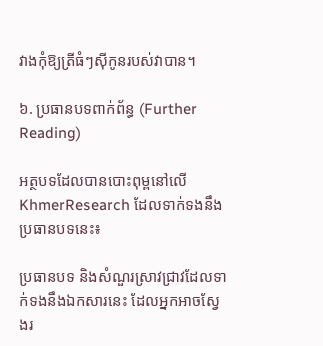វាងកុំឱ្យត្រីធំៗស៊ីកូនរបស់វាបាន។

៦. ប្រធានបទពាក់ព័ន្ធ (Further Reading)

អត្ថបទដែលបានបោះពុម្ពនៅលើ KhmerResearch ដែលទាក់ទងនឹងប្រធានបទនេះ៖

ប្រធានបទ និងសំណួរស្រាវជ្រាវដែលទាក់ទងនឹងឯកសារនេះ ដែលអ្នកអាចស្វែងរ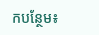កបន្ថែម៖